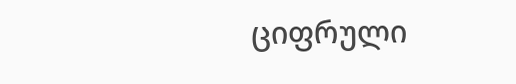ციფრული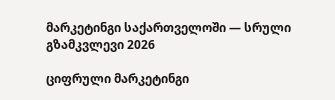მარკეტინგი საქართველოში — სრული გზამკვლევი 2026

ციფრული მარკეტინგი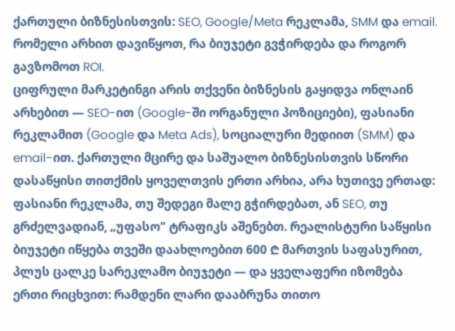ქართული ბიზნესისთვის: SEO, Google/Meta რეკლამა, SMM და email. რომელი არხით დავიწყოთ, რა ბიუჯეტი გვჭირდება და როგორ გავზომოთ ROI.
ციფრული მარკეტინგი არის თქვენი ბიზნესის გაყიდვა ონლაინ არხებით — SEO-ით (Google-ში ორგანული პოზიციები), ფასიანი რეკლამით (Google და Meta Ads), სოციალური მედიით (SMM) და email-ით. ქართული მცირე და საშუალო ბიზნესისთვის სწორი დასაწყისი თითქმის ყოველთვის ერთი არხია, არა ხუთივე ერთად: ფასიანი რეკლამა, თუ შედეგი მალე გჭირდებათ, ან SEO, თუ გრძელვადიან, „უფასო" ტრაფიკს აშენებთ. რეალისტური საწყისი ბიუჯეტი იწყება თვეში დაახლოებით 600 ₾ მართვის საფასურით, პლუს ცალკე სარეკლამო ბიუჯეტი — და ყველაფერი იზომება ერთი რიცხვით: რამდენი ლარი დააბრუნა თითო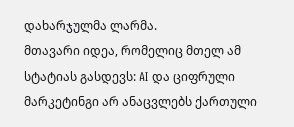დახარჯულმა ლარმა.
მთავარი იდეა, რომელიც მთელ ამ სტატიას გასდევს: AI და ციფრული მარკეტინგი არ ანაცვლებს ქართული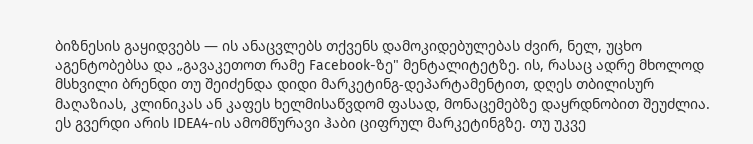ბიზნესის გაყიდვებს — ის ანაცვლებს თქვენს დამოკიდებულებას ძვირ, ნელ, უცხო აგენტობებსა და „გავაკეთოთ რამე Facebook-ზე" მენტალიტეტზე. ის, რასაც ადრე მხოლოდ მსხვილი ბრენდი თუ შეიძენდა დიდი მარკეტინგ-დეპარტამენტით, დღეს თბილისურ მაღაზიას, კლინიკას ან კაფეს ხელმისაწვდომ ფასად, მონაცემებზე დაყრდნობით შეუძლია.
ეს გვერდი არის IDEA4-ის ამომწურავი ჰაბი ციფრულ მარკეტინგზე. თუ უკვე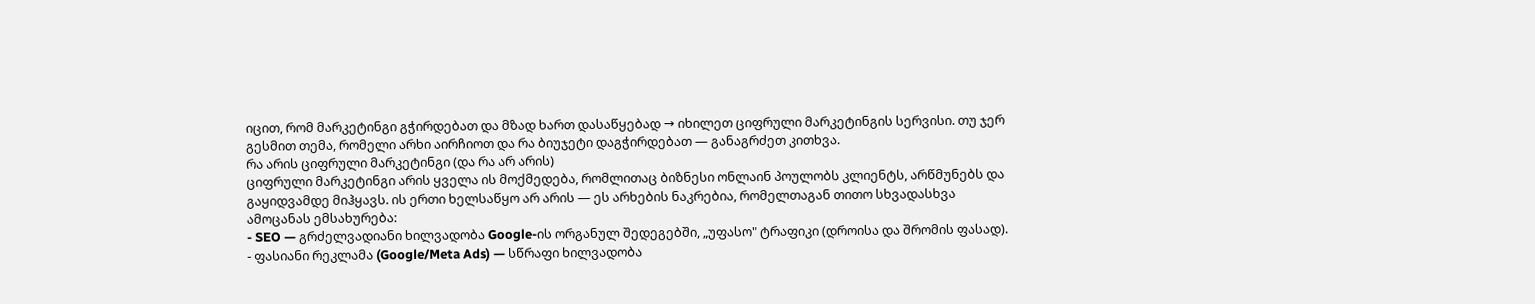იცით, რომ მარკეტინგი გჭირდებათ და მზად ხართ დასაწყებად → იხილეთ ციფრული მარკეტინგის სერვისი. თუ ჯერ გესმით თემა, რომელი არხი აირჩიოთ და რა ბიუჯეტი დაგჭირდებათ — განაგრძეთ კითხვა.
რა არის ციფრული მარკეტინგი (და რა არ არის)
ციფრული მარკეტინგი არის ყველა ის მოქმედება, რომლითაც ბიზნესი ონლაინ პოულობს კლიენტს, არწმუნებს და გაყიდვამდე მიჰყავს. ის ერთი ხელსაწყო არ არის — ეს არხების ნაკრებია, რომელთაგან თითო სხვადასხვა ამოცანას ემსახურება:
- SEO — გრძელვადიანი ხილვადობა Google-ის ორგანულ შედეგებში, „უფასო" ტრაფიკი (დროისა და შრომის ფასად).
- ფასიანი რეკლამა (Google/Meta Ads) — სწრაფი ხილვადობა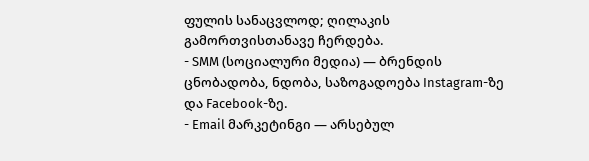ფულის სანაცვლოდ; ღილაკის გამორთვისთანავე ჩერდება.
- SMM (სოციალური მედია) — ბრენდის ცნობადობა, ნდობა, საზოგადოება Instagram-ზე და Facebook-ზე.
- Email მარკეტინგი — არსებულ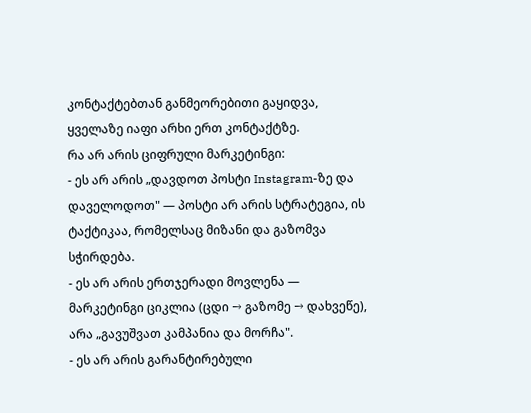კონტაქტებთან განმეორებითი გაყიდვა, ყველაზე იაფი არხი ერთ კონტაქტზე.
რა არ არის ციფრული მარკეტინგი:
- ეს არ არის „დავდოთ პოსტი Instagram-ზე და დაველოდოთ" — პოსტი არ არის სტრატეგია, ის ტაქტიკაა, რომელსაც მიზანი და გაზომვა სჭირდება.
- ეს არ არის ერთჯერადი მოვლენა — მარკეტინგი ციკლია (ცდი → გაზომე → დახვეწე), არა „გავუშვათ კამპანია და მორჩა".
- ეს არ არის გარანტირებული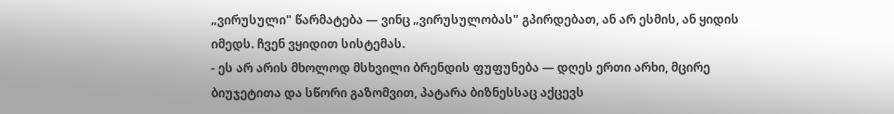„ვირუსული" წარმატება — ვინც „ვირუსულობას" გპირდებათ, ან არ ესმის, ან ყიდის იმედს. ჩვენ ვყიდით სისტემას.
- ეს არ არის მხოლოდ მსხვილი ბრენდის ფუფუნება — დღეს ერთი არხი, მცირე ბიუჯეტითა და სწორი გაზომვით, პატარა ბიზნესსაც აქცევს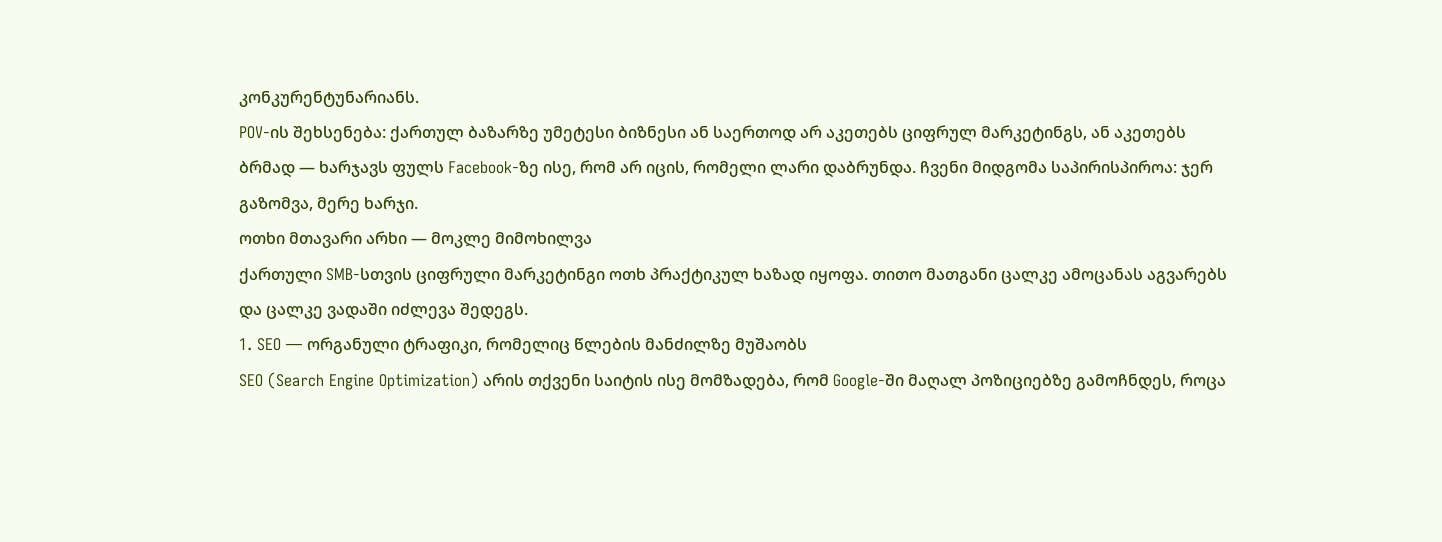კონკურენტუნარიანს.
POV-ის შეხსენება: ქართულ ბაზარზე უმეტესი ბიზნესი ან საერთოდ არ აკეთებს ციფრულ მარკეტინგს, ან აკეთებს ბრმად — ხარჯავს ფულს Facebook-ზე ისე, რომ არ იცის, რომელი ლარი დაბრუნდა. ჩვენი მიდგომა საპირისპიროა: ჯერ გაზომვა, მერე ხარჯი.
ოთხი მთავარი არხი — მოკლე მიმოხილვა
ქართული SMB-სთვის ციფრული მარკეტინგი ოთხ პრაქტიკულ ხაზად იყოფა. თითო მათგანი ცალკე ამოცანას აგვარებს და ცალკე ვადაში იძლევა შედეგს.
1. SEO — ორგანული ტრაფიკი, რომელიც წლების მანძილზე მუშაობს
SEO (Search Engine Optimization) არის თქვენი საიტის ისე მომზადება, რომ Google-ში მაღალ პოზიციებზე გამოჩნდეს, როცა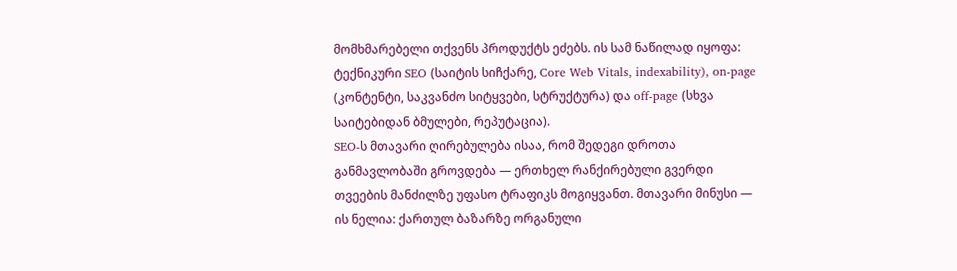მომხმარებელი თქვენს პროდუქტს ეძებს. ის სამ ნაწილად იყოფა: ტექნიკური SEO (საიტის სიჩქარე, Core Web Vitals, indexability), on-page (კონტენტი, საკვანძო სიტყვები, სტრუქტურა) და off-page (სხვა საიტებიდან ბმულები, რეპუტაცია).
SEO-ს მთავარი ღირებულება ისაა, რომ შედეგი დროთა განმავლობაში გროვდება — ერთხელ რანქირებული გვერდი თვეების მანძილზე უფასო ტრაფიკს მოგიყვანთ. მთავარი მინუსი — ის ნელია: ქართულ ბაზარზე ორგანული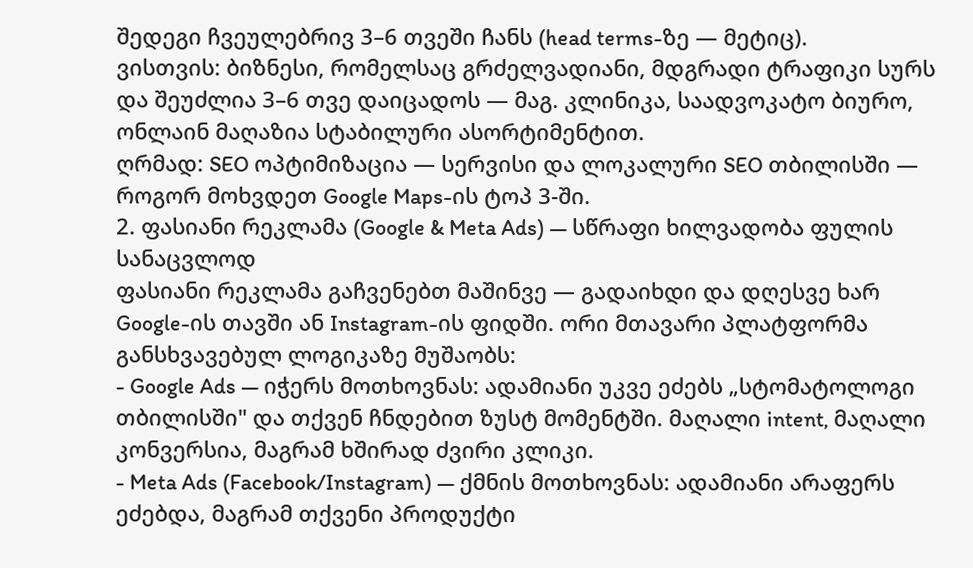შედეგი ჩვეულებრივ 3–6 თვეში ჩანს (head terms-ზე — მეტიც).
ვისთვის: ბიზნესი, რომელსაც გრძელვადიანი, მდგრადი ტრაფიკი სურს და შეუძლია 3–6 თვე დაიცადოს — მაგ. კლინიკა, საადვოკატო ბიურო, ონლაინ მაღაზია სტაბილური ასორტიმენტით.
ღრმად: SEO ოპტიმიზაცია — სერვისი და ლოკალური SEO თბილისში — როგორ მოხვდეთ Google Maps-ის ტოპ 3-ში.
2. ფასიანი რეკლამა (Google & Meta Ads) — სწრაფი ხილვადობა ფულის სანაცვლოდ
ფასიანი რეკლამა გაჩვენებთ მაშინვე — გადაიხდი და დღესვე ხარ Google-ის თავში ან Instagram-ის ფიდში. ორი მთავარი პლატფორმა განსხვავებულ ლოგიკაზე მუშაობს:
- Google Ads — იჭერს მოთხოვნას: ადამიანი უკვე ეძებს „სტომატოლოგი თბილისში" და თქვენ ჩნდებით ზუსტ მომენტში. მაღალი intent, მაღალი კონვერსია, მაგრამ ხშირად ძვირი კლიკი.
- Meta Ads (Facebook/Instagram) — ქმნის მოთხოვნას: ადამიანი არაფერს ეძებდა, მაგრამ თქვენი პროდუქტი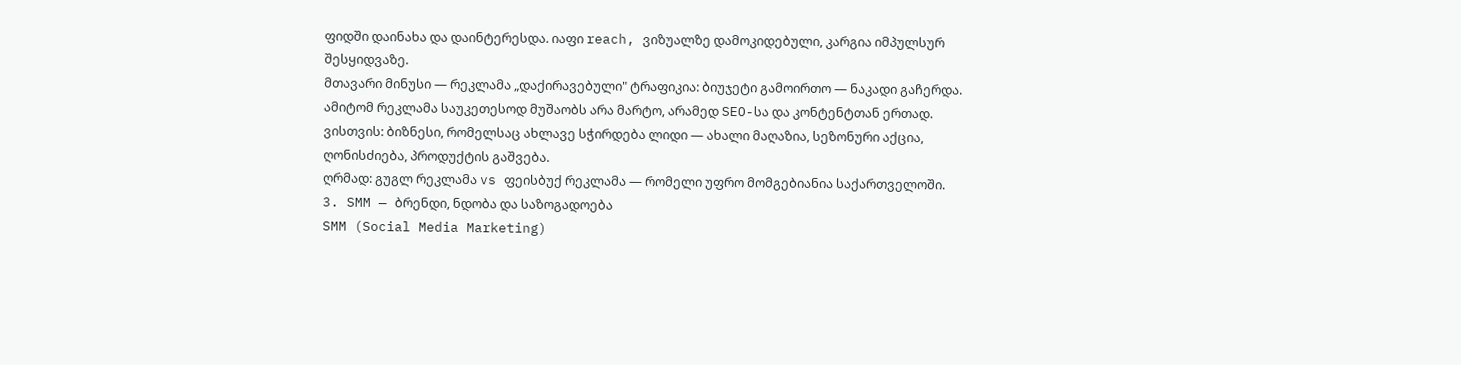ფიდში დაინახა და დაინტერესდა. იაფი reach, ვიზუალზე დამოკიდებული, კარგია იმპულსურ შესყიდვაზე.
მთავარი მინუსი — რეკლამა „დაქირავებული" ტრაფიკია: ბიუჯეტი გამოირთო — ნაკადი გაჩერდა. ამიტომ რეკლამა საუკეთესოდ მუშაობს არა მარტო, არამედ SEO-სა და კონტენტთან ერთად.
ვისთვის: ბიზნესი, რომელსაც ახლავე სჭირდება ლიდი — ახალი მაღაზია, სეზონური აქცია, ღონისძიება, პროდუქტის გაშვება.
ღრმად: გუგლ რეკლამა vs ფეისბუქ რეკლამა — რომელი უფრო მომგებიანია საქართველოში.
3. SMM — ბრენდი, ნდობა და საზოგადოება
SMM (Social Media Marketing)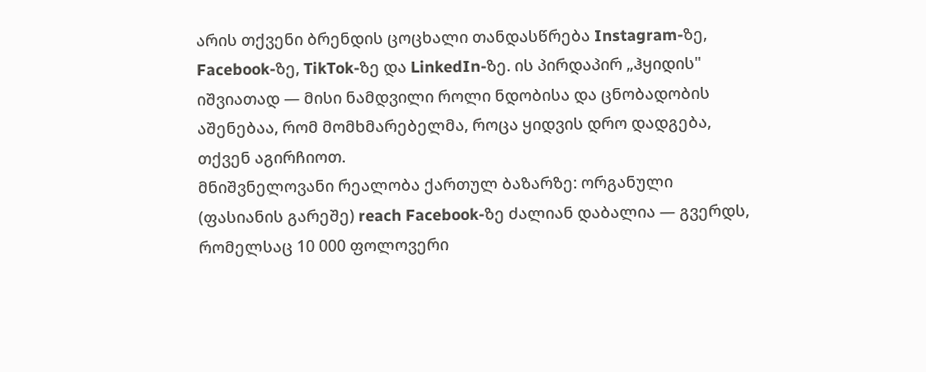არის თქვენი ბრენდის ცოცხალი თანდასწრება Instagram-ზე, Facebook-ზე, TikTok-ზე და LinkedIn-ზე. ის პირდაპირ „ჰყიდის" იშვიათად — მისი ნამდვილი როლი ნდობისა და ცნობადობის აშენებაა, რომ მომხმარებელმა, როცა ყიდვის დრო დადგება, თქვენ აგირჩიოთ.
მნიშვნელოვანი რეალობა ქართულ ბაზარზე: ორგანული (ფასიანის გარეშე) reach Facebook-ზე ძალიან დაბალია — გვერდს, რომელსაც 10 000 ფოლოვერი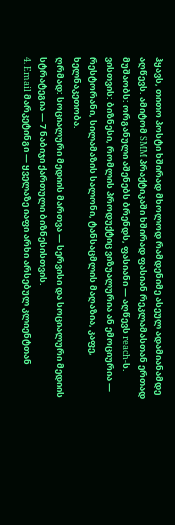ჰყავს, თითო პოსტი ხშირად მხოლოდ რამდენიმე ასეულ ადამიანამდე აღწევს. ამიტომ SMM პრაქტიკაში ხშირად ფასიან რეკლამასთან ერთად მუშაობს: ორგანული აშენებს ბრენდს, ფასიანი — აღწევს reach-ს.
ვისთვის: ბიზნესი, რომლის პროდუქტიც ვიზუალურია ან ემოციურია — რესტორანი, სილამაზის სალონი, ტანსაცმლის მაღაზია, კაფე, ხელნაკეთობა.
ღრმად: სოციალური მედიის მართვა — სერვისი და სოციალური მედიის სტრატეგია — 7 ნაბიჯი ქართული ბიზნესისთვის.
4. Email მარკეტინგი — ყველაზე იაფი არხი არსებულ კლიენტთან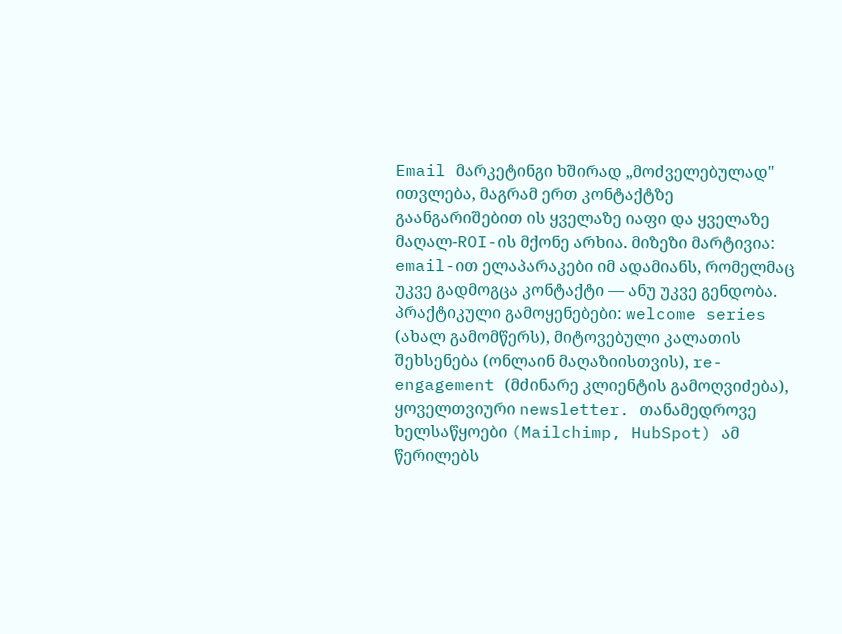Email მარკეტინგი ხშირად „მოძველებულად" ითვლება, მაგრამ ერთ კონტაქტზე გაანგარიშებით ის ყველაზე იაფი და ყველაზე მაღალ-ROI-ის მქონე არხია. მიზეზი მარტივია: email-ით ელაპარაკები იმ ადამიანს, რომელმაც უკვე გადმოგცა კონტაქტი — ანუ უკვე გენდობა.
პრაქტიკული გამოყენებები: welcome series (ახალ გამომწერს), მიტოვებული კალათის შეხსენება (ონლაინ მაღაზიისთვის), re-engagement (მძინარე კლიენტის გამოღვიძება), ყოველთვიური newsletter. თანამედროვე ხელსაწყოები (Mailchimp, HubSpot) ამ წერილებს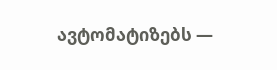ავტომატიზებს —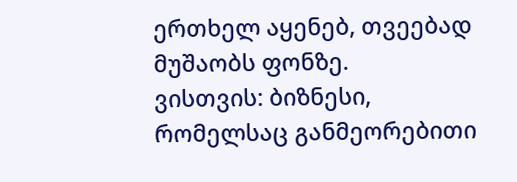ერთხელ აყენებ, თვეებად მუშაობს ფონზე.
ვისთვის: ბიზნესი, რომელსაც განმეორებითი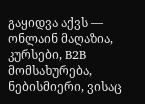გაყიდვა აქვს — ონლაინ მაღაზია, კურსები, B2B მომსახურება, ნებისმიერი, ვისაც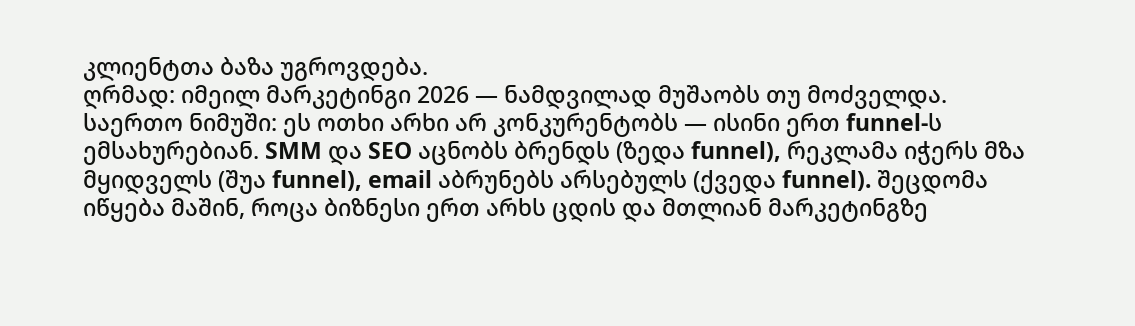კლიენტთა ბაზა უგროვდება.
ღრმად: იმეილ მარკეტინგი 2026 — ნამდვილად მუშაობს თუ მოძველდა.
საერთო ნიმუში: ეს ოთხი არხი არ კონკურენტობს — ისინი ერთ funnel-ს ემსახურებიან. SMM და SEO აცნობს ბრენდს (ზედა funnel), რეკლამა იჭერს მზა მყიდველს (შუა funnel), email აბრუნებს არსებულს (ქვედა funnel). შეცდომა იწყება მაშინ, როცა ბიზნესი ერთ არხს ცდის და მთლიან მარკეტინგზე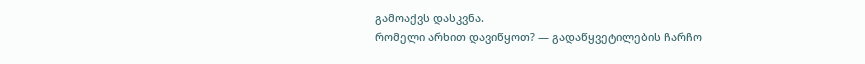გამოაქვს დასკვნა.
რომელი არხით დავიწყოთ? — გადაწყვეტილების ჩარჩო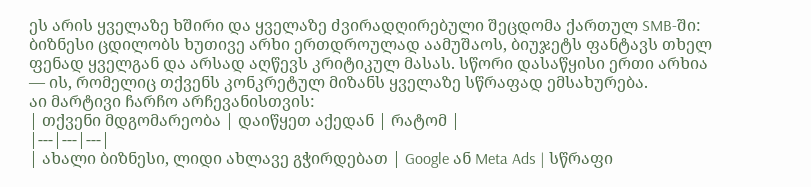ეს არის ყველაზე ხშირი და ყველაზე ძვირადღირებული შეცდომა ქართულ SMB-ში: ბიზნესი ცდილობს ხუთივე არხი ერთდროულად აამუშაოს, ბიუჯეტს ფანტავს თხელ ფენად ყველგან და არსად აღწევს კრიტიკულ მასას. სწორი დასაწყისი ერთი არხია — ის, რომელიც თქვენს კონკრეტულ მიზანს ყველაზე სწრაფად ემსახურება.
აი მარტივი ჩარჩო არჩევანისთვის:
| თქვენი მდგომარეობა | დაიწყეთ აქედან | რატომ |
|---|---|---|
| ახალი ბიზნესი, ლიდი ახლავე გჭირდებათ | Google ან Meta Ads | სწრაფი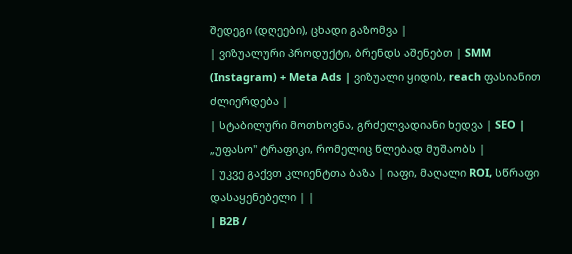შედეგი (დღეები), ცხადი გაზომვა |
| ვიზუალური პროდუქტი, ბრენდს აშენებთ | SMM (Instagram) + Meta Ads | ვიზუალი ყიდის, reach ფასიანით ძლიერდება |
| სტაბილური მოთხოვნა, გრძელვადიანი ხედვა | SEO | „უფასო" ტრაფიკი, რომელიც წლებად მუშაობს |
| უკვე გაქვთ კლიენტთა ბაზა | იაფი, მაღალი ROI, სწრაფი დასაყენებელი | |
| B2B /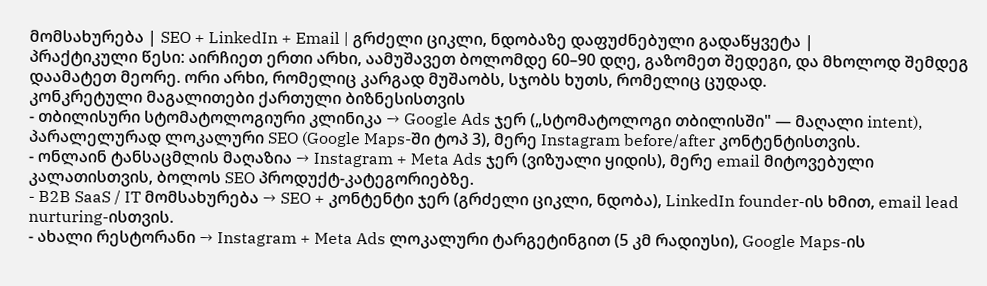მომსახურება | SEO + LinkedIn + Email | გრძელი ციკლი, ნდობაზე დაფუძნებული გადაწყვეტა |
პრაქტიკული წესი: აირჩიეთ ერთი არხი, აამუშავეთ ბოლომდე 60–90 დღე, გაზომეთ შედეგი, და მხოლოდ შემდეგ დაამატეთ მეორე. ორი არხი, რომელიც კარგად მუშაობს, სჯობს ხუთს, რომელიც ცუდად.
კონკრეტული მაგალითები ქართული ბიზნესისთვის
- თბილისური სტომატოლოგიური კლინიკა → Google Ads ჯერ („სტომატოლოგი თბილისში" — მაღალი intent), პარალელურად ლოკალური SEO (Google Maps-ში ტოპ 3), მერე Instagram before/after კონტენტისთვის.
- ონლაინ ტანსაცმლის მაღაზია → Instagram + Meta Ads ჯერ (ვიზუალი ყიდის), მერე email მიტოვებული კალათისთვის, ბოლოს SEO პროდუქტ-კატეგორიებზე.
- B2B SaaS / IT მომსახურება → SEO + კონტენტი ჯერ (გრძელი ციკლი, ნდობა), LinkedIn founder-ის ხმით, email lead nurturing-ისთვის.
- ახალი რესტორანი → Instagram + Meta Ads ლოკალური ტარგეტინგით (5 კმ რადიუსი), Google Maps-ის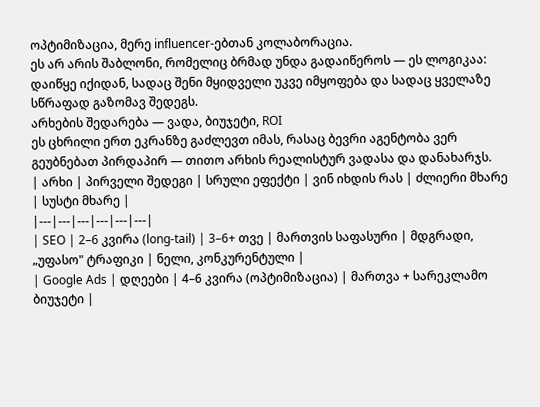ოპტიმიზაცია, მერე influencer-ებთან კოლაბორაცია.
ეს არ არის შაბლონი, რომელიც ბრმად უნდა გადაიწეროს — ეს ლოგიკაა: დაიწყე იქიდან, სადაც შენი მყიდველი უკვე იმყოფება და სადაც ყველაზე სწრაფად გაზომავ შედეგს.
არხების შედარება — ვადა, ბიუჯეტი, ROI
ეს ცხრილი ერთ ეკრანზე გაძლევთ იმას, რასაც ბევრი აგენტობა ვერ გეუბნებათ პირდაპირ — თითო არხის რეალისტურ ვადასა და დანახარჯს.
| არხი | პირველი შედეგი | სრული ეფექტი | ვინ იხდის რას | ძლიერი მხარე | სუსტი მხარე |
|---|---|---|---|---|---|
| SEO | 2–6 კვირა (long-tail) | 3–6+ თვე | მართვის საფასური | მდგრადი, „უფასო" ტრაფიკი | ნელი, კონკურენტული |
| Google Ads | დღეები | 4–6 კვირა (ოპტიმიზაცია) | მართვა + სარეკლამო ბიუჯეტი |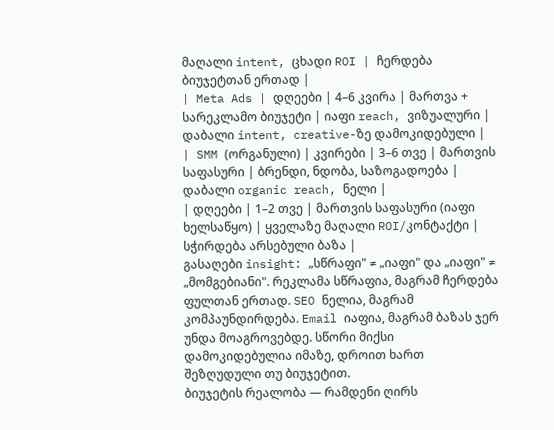მაღალი intent, ცხადი ROI | ჩერდება ბიუჯეტთან ერთად |
| Meta Ads | დღეები | 4–6 კვირა | მართვა + სარეკლამო ბიუჯეტი | იაფი reach, ვიზუალური | დაბალი intent, creative-ზე დამოკიდებული |
| SMM (ორგანული) | კვირები | 3–6 თვე | მართვის საფასური | ბრენდი, ნდობა, საზოგადოება | დაბალი organic reach, ნელი |
| დღეები | 1–2 თვე | მართვის საფასური (იაფი ხელსაწყო) | ყველაზე მაღალი ROI/კონტაქტი | სჭირდება არსებული ბაზა |
გასაღები insight: „სწრაფი" ≠ „იაფი" და „იაფი" ≠ „მომგებიანი". რეკლამა სწრაფია, მაგრამ ჩერდება ფულთან ერთად. SEO ნელია, მაგრამ კომპაუნდირდება. Email იაფია, მაგრამ ბაზას ჯერ უნდა მოაგროვებდე. სწორი მიქსი დამოკიდებულია იმაზე, დროით ხართ შეზღუდული თუ ბიუჯეტით.
ბიუჯეტის რეალობა — რამდენი ღირს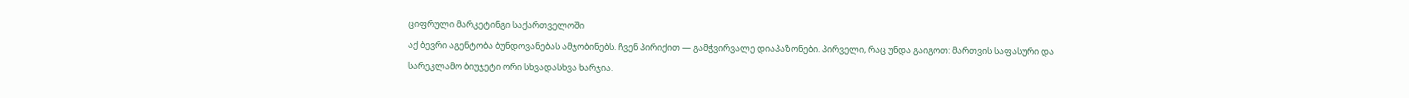ციფრული მარკეტინგი საქართველოში
აქ ბევრი აგენტობა ბუნდოვანებას ამჯობინებს. ჩვენ პირიქით — გამჭვირვალე დიაპაზონები. პირველი, რაც უნდა გაიგოთ: მართვის საფასური და სარეკლამო ბიუჯეტი ორი სხვადასხვა ხარჯია.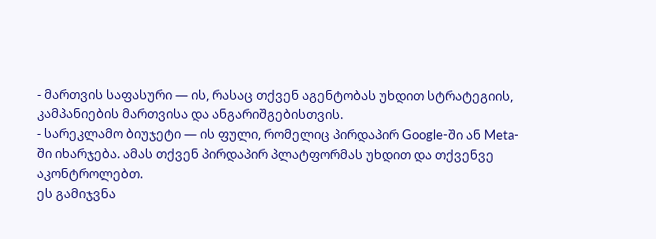- მართვის საფასური — ის, რასაც თქვენ აგენტობას უხდით სტრატეგიის, კამპანიების მართვისა და ანგარიშგებისთვის.
- სარეკლამო ბიუჯეტი — ის ფული, რომელიც პირდაპირ Google-ში ან Meta-ში იხარჯება. ამას თქვენ პირდაპირ პლატფორმას უხდით და თქვენვე აკონტროლებთ.
ეს გამიჯვნა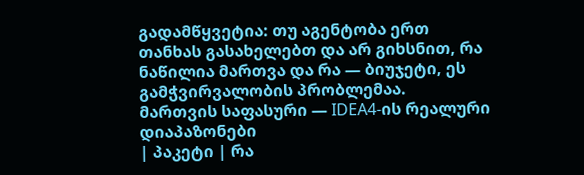გადამწყვეტია: თუ აგენტობა ერთ თანხას გასახელებთ და არ გიხსნით, რა ნაწილია მართვა და რა — ბიუჯეტი, ეს გამჭვირვალობის პრობლემაა.
მართვის საფასური — IDEA4-ის რეალური დიაპაზონები
| პაკეტი | რა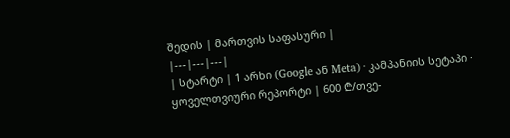შედის | მართვის საფასური |
|---|---|---|
| სტარტი | 1 არხი (Google ან Meta) · კამპანიის სეტაპი · ყოველთვიური რეპორტი | 600 ₾/თვე-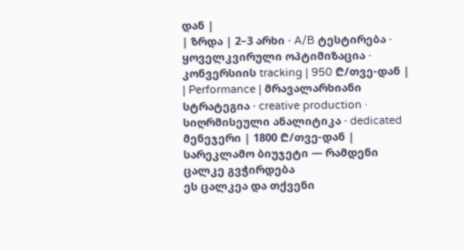დან |
| ზრდა | 2–3 არხი · A/B ტესტირება · ყოველკვირული ოპტიმიზაცია · კონვერსიის tracking | 950 ₾/თვე-დან |
| Performance | მრავალარხიანი სტრატეგია · creative production · სიღრმისეული ანალიტიკა · dedicated მენეჯერი | 1800 ₾/თვე-დან |
სარეკლამო ბიუჯეტი — რამდენი ცალკე გვჭირდება
ეს ცალკეა და თქვენი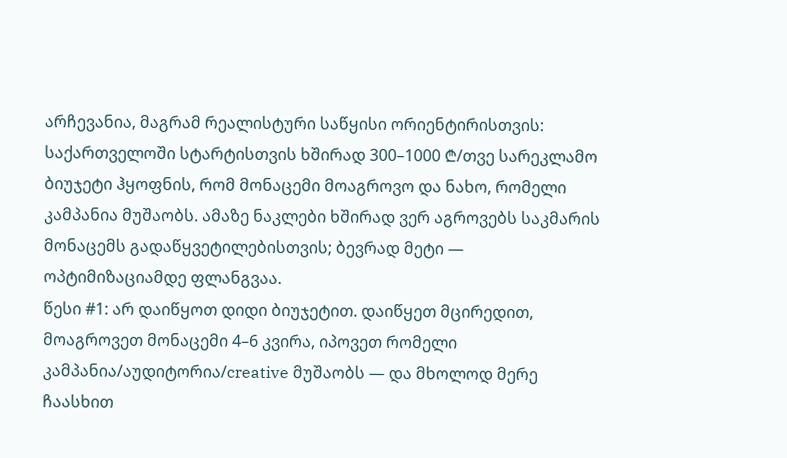არჩევანია, მაგრამ რეალისტური საწყისი ორიენტირისთვის: საქართველოში სტარტისთვის ხშირად 300–1000 ₾/თვე სარეკლამო ბიუჯეტი ჰყოფნის, რომ მონაცემი მოაგროვო და ნახო, რომელი კამპანია მუშაობს. ამაზე ნაკლები ხშირად ვერ აგროვებს საკმარის მონაცემს გადაწყვეტილებისთვის; ბევრად მეტი — ოპტიმიზაციამდე ფლანგვაა.
წესი #1: არ დაიწყოთ დიდი ბიუჯეტით. დაიწყეთ მცირედით, მოაგროვეთ მონაცემი 4–6 კვირა, იპოვეთ რომელი კამპანია/აუდიტორია/creative მუშაობს — და მხოლოდ მერე ჩაასხით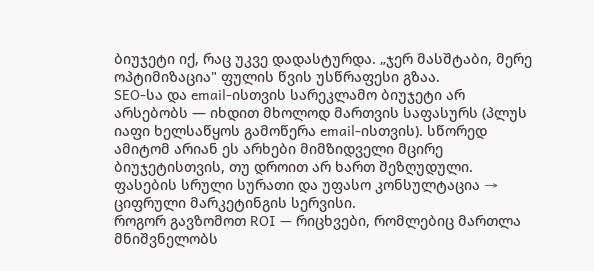ბიუჯეტი იქ, რაც უკვე დადასტურდა. „ჯერ მასშტაბი, მერე ოპტიმიზაცია" ფულის წვის უსწრაფესი გზაა.
SEO-სა და email-ისთვის სარეკლამო ბიუჯეტი არ არსებობს — იხდით მხოლოდ მართვის საფასურს (პლუს იაფი ხელსაწყოს გამოწერა email-ისთვის). სწორედ ამიტომ არიან ეს არხები მიმზიდველი მცირე ბიუჯეტისთვის, თუ დროით არ ხართ შეზღუდული.
ფასების სრული სურათი და უფასო კონსულტაცია → ციფრული მარკეტინგის სერვისი.
როგორ გავზომოთ ROI — რიცხვები, რომლებიც მართლა მნიშვნელობს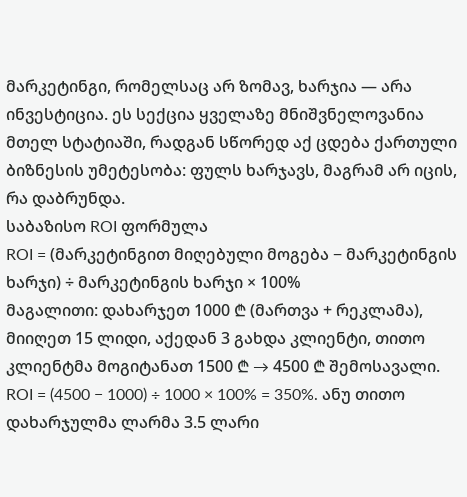მარკეტინგი, რომელსაც არ ზომავ, ხარჯია — არა ინვესტიცია. ეს სექცია ყველაზე მნიშვნელოვანია მთელ სტატიაში, რადგან სწორედ აქ ცდება ქართული ბიზნესის უმეტესობა: ფულს ხარჯავს, მაგრამ არ იცის, რა დაბრუნდა.
საბაზისო ROI ფორმულა
ROI = (მარკეტინგით მიღებული მოგება − მარკეტინგის ხარჯი) ÷ მარკეტინგის ხარჯი × 100%
მაგალითი: დახარჯეთ 1000 ₾ (მართვა + რეკლამა), მიიღეთ 15 ლიდი, აქედან 3 გახდა კლიენტი, თითო კლიენტმა მოგიტანათ 1500 ₾ → 4500 ₾ შემოსავალი. ROI = (4500 − 1000) ÷ 1000 × 100% = 350%. ანუ თითო დახარჯულმა ლარმა 3.5 ლარი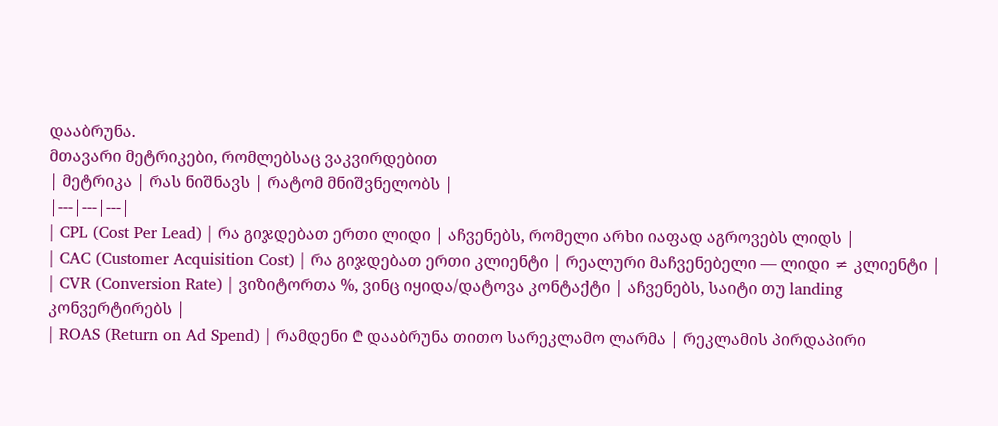დააბრუნა.
მთავარი მეტრიკები, რომლებსაც ვაკვირდებით
| მეტრიკა | რას ნიშნავს | რატომ მნიშვნელობს |
|---|---|---|
| CPL (Cost Per Lead) | რა გიჯდებათ ერთი ლიდი | აჩვენებს, რომელი არხი იაფად აგროვებს ლიდს |
| CAC (Customer Acquisition Cost) | რა გიჯდებათ ერთი კლიენტი | რეალური მაჩვენებელი — ლიდი ≠ კლიენტი |
| CVR (Conversion Rate) | ვიზიტორთა %, ვინც იყიდა/დატოვა კონტაქტი | აჩვენებს, საიტი თუ landing კონვერტირებს |
| ROAS (Return on Ad Spend) | რამდენი ₾ დააბრუნა თითო სარეკლამო ლარმა | რეკლამის პირდაპირი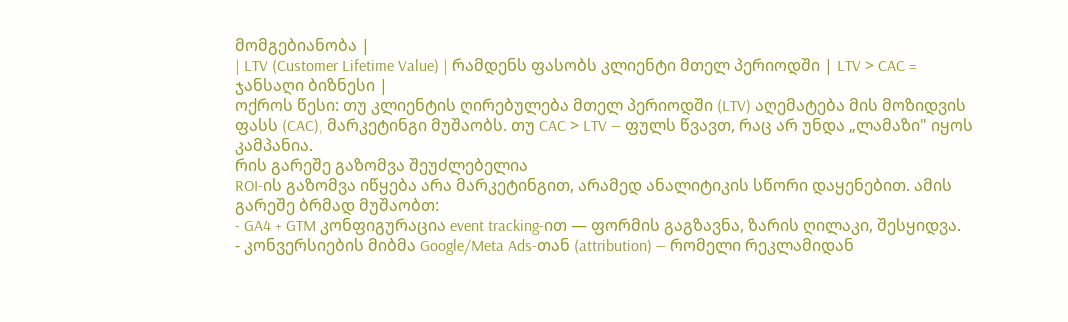მომგებიანობა |
| LTV (Customer Lifetime Value) | რამდენს ფასობს კლიენტი მთელ პერიოდში | LTV > CAC = ჯანსაღი ბიზნესი |
ოქროს წესი: თუ კლიენტის ღირებულება მთელ პერიოდში (LTV) აღემატება მის მოზიდვის ფასს (CAC), მარკეტინგი მუშაობს. თუ CAC > LTV — ფულს წვავთ, რაც არ უნდა „ლამაზი" იყოს კამპანია.
რის გარეშე გაზომვა შეუძლებელია
ROI-ის გაზომვა იწყება არა მარკეტინგით, არამედ ანალიტიკის სწორი დაყენებით. ამის გარეშე ბრმად მუშაობთ:
- GA4 + GTM კონფიგურაცია event tracking-ით — ფორმის გაგზავნა, ზარის ღილაკი, შესყიდვა.
- კონვერსიების მიბმა Google/Meta Ads-თან (attribution) — რომელი რეკლამიდან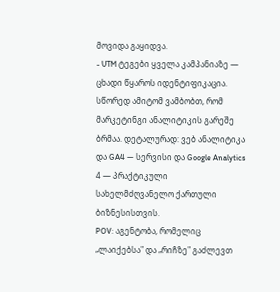მოვიდა გაყიდვა.
- UTM ტეგები ყველა კამპანიაზე — ცხადი წყაროს იდენტიფიკაცია.
სწორედ ამიტომ ვამბობთ, რომ მარკეტინგი ანალიტიკის გარეშე ბრმაა. დეტალურად: ვებ ანალიტიკა და GA4 — სერვისი და Google Analytics 4 — პრაქტიკული სახელმძღვანელო ქართული ბიზნესისთვის.
POV: აგენტობა, რომელიც „ლაიქებსა" და „რიჩზე" გაძლევთ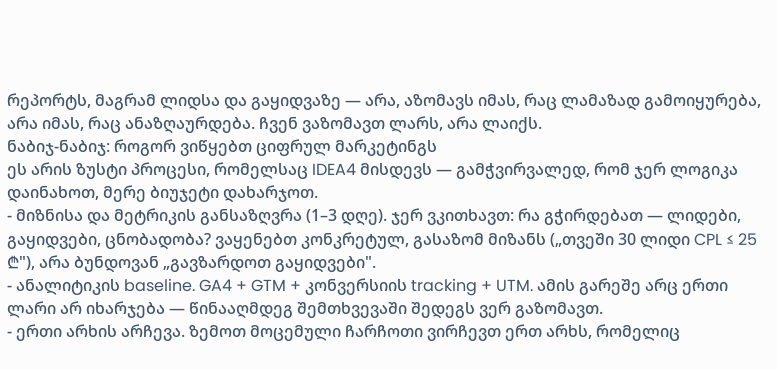რეპორტს, მაგრამ ლიდსა და გაყიდვაზე — არა, აზომავს იმას, რაც ლამაზად გამოიყურება, არა იმას, რაც ანაზღაურდება. ჩვენ ვაზომავთ ლარს, არა ლაიქს.
ნაბიჯ-ნაბიჯ: როგორ ვიწყებთ ციფრულ მარკეტინგს
ეს არის ზუსტი პროცესი, რომელსაც IDEA4 მისდევს — გამჭვირვალედ, რომ ჯერ ლოგიკა დაინახოთ, მერე ბიუჯეტი დახარჯოთ.
- მიზნისა და მეტრიკის განსაზღვრა (1–3 დღე). ჯერ ვკითხავთ: რა გჭირდებათ — ლიდები, გაყიდვები, ცნობადობა? ვაყენებთ კონკრეტულ, გასაზომ მიზანს („თვეში 30 ლიდი CPL ≤ 25 ₾"), არა ბუნდოვან „გავზარდოთ გაყიდვები".
- ანალიტიკის baseline. GA4 + GTM + კონვერსიის tracking + UTM. ამის გარეშე არც ერთი ლარი არ იხარჯება — წინააღმდეგ შემთხვევაში შედეგს ვერ გაზომავთ.
- ერთი არხის არჩევა. ზემოთ მოცემული ჩარჩოთი ვირჩევთ ერთ არხს, რომელიც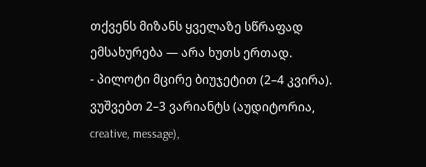თქვენს მიზანს ყველაზე სწრაფად ემსახურება — არა ხუთს ერთად.
- პილოტი მცირე ბიუჯეტით (2–4 კვირა). ვუშვებთ 2–3 ვარიანტს (აუდიტორია, creative, message),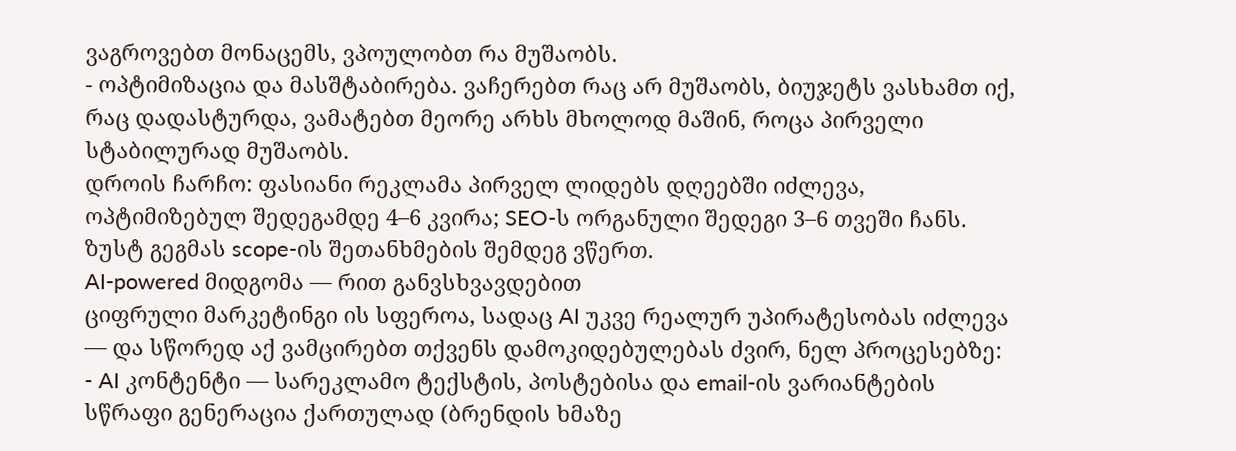ვაგროვებთ მონაცემს, ვპოულობთ რა მუშაობს.
- ოპტიმიზაცია და მასშტაბირება. ვაჩერებთ რაც არ მუშაობს, ბიუჯეტს ვასხამთ იქ, რაც დადასტურდა, ვამატებთ მეორე არხს მხოლოდ მაშინ, როცა პირველი სტაბილურად მუშაობს.
დროის ჩარჩო: ფასიანი რეკლამა პირველ ლიდებს დღეებში იძლევა, ოპტიმიზებულ შედეგამდე 4–6 კვირა; SEO-ს ორგანული შედეგი 3–6 თვეში ჩანს. ზუსტ გეგმას scope-ის შეთანხმების შემდეგ ვწერთ.
AI-powered მიდგომა — რით განვსხვავდებით
ციფრული მარკეტინგი ის სფეროა, სადაც AI უკვე რეალურ უპირატესობას იძლევა — და სწორედ აქ ვამცირებთ თქვენს დამოკიდებულებას ძვირ, ნელ პროცესებზე:
- AI კონტენტი — სარეკლამო ტექსტის, პოსტებისა და email-ის ვარიანტების სწრაფი გენერაცია ქართულად (ბრენდის ხმაზე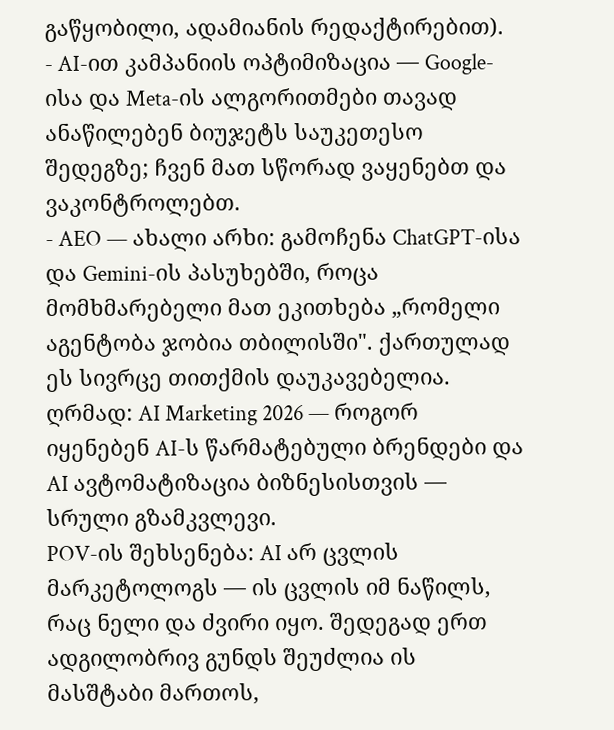გაწყობილი, ადამიანის რედაქტირებით).
- AI-ით კამპანიის ოპტიმიზაცია — Google-ისა და Meta-ის ალგორითმები თავად ანაწილებენ ბიუჯეტს საუკეთესო შედეგზე; ჩვენ მათ სწორად ვაყენებთ და ვაკონტროლებთ.
- AEO — ახალი არხი: გამოჩენა ChatGPT-ისა და Gemini-ის პასუხებში, როცა მომხმარებელი მათ ეკითხება „რომელი აგენტობა ჯობია თბილისში". ქართულად ეს სივრცე თითქმის დაუკავებელია.
ღრმად: AI Marketing 2026 — როგორ იყენებენ AI-ს წარმატებული ბრენდები და AI ავტომატიზაცია ბიზნესისთვის — სრული გზამკვლევი.
POV-ის შეხსენება: AI არ ცვლის მარკეტოლოგს — ის ცვლის იმ ნაწილს, რაც ნელი და ძვირი იყო. შედეგად ერთ ადგილობრივ გუნდს შეუძლია ის მასშტაბი მართოს,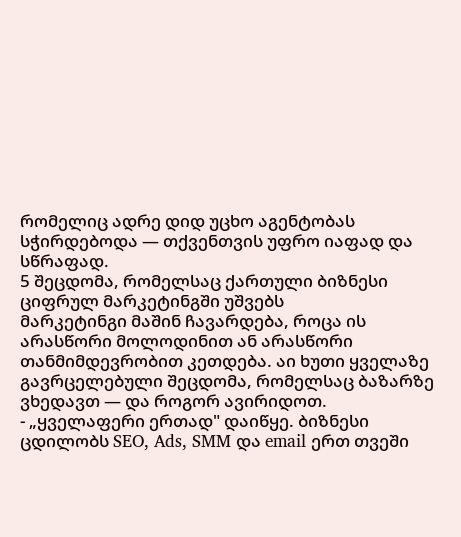რომელიც ადრე დიდ უცხო აგენტობას სჭირდებოდა — თქვენთვის უფრო იაფად და სწრაფად.
5 შეცდომა, რომელსაც ქართული ბიზნესი ციფრულ მარკეტინგში უშვებს
მარკეტინგი მაშინ ჩავარდება, როცა ის არასწორი მოლოდინით ან არასწორი თანმიმდევრობით კეთდება. აი ხუთი ყველაზე გავრცელებული შეცდომა, რომელსაც ბაზარზე ვხედავთ — და როგორ ავირიდოთ.
- „ყველაფერი ერთად" დაიწყე. ბიზნესი ცდილობს SEO, Ads, SMM და email ერთ თვეში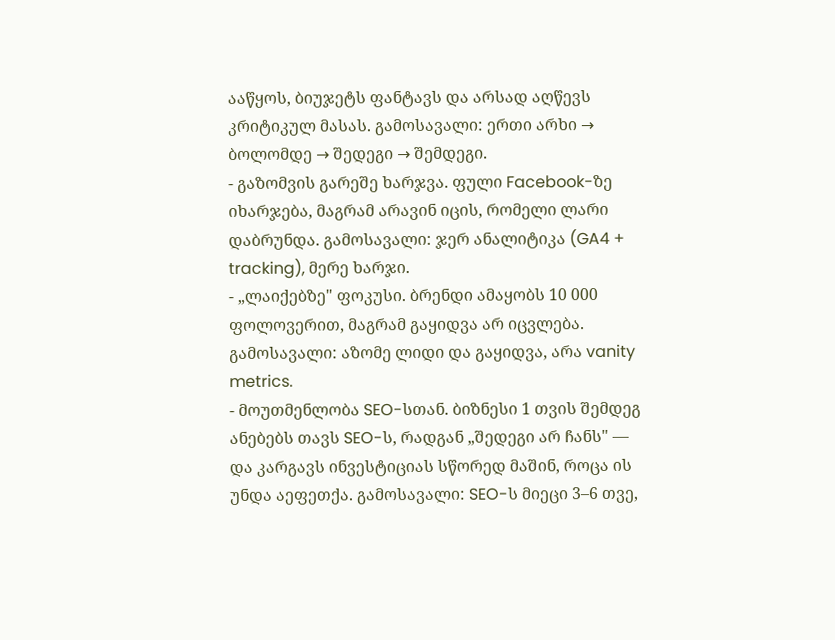ააწყოს, ბიუჯეტს ფანტავს და არსად აღწევს კრიტიკულ მასას. გამოსავალი: ერთი არხი → ბოლომდე → შედეგი → შემდეგი.
- გაზომვის გარეშე ხარჯვა. ფული Facebook-ზე იხარჯება, მაგრამ არავინ იცის, რომელი ლარი დაბრუნდა. გამოსავალი: ჯერ ანალიტიკა (GA4 + tracking), მერე ხარჯი.
- „ლაიქებზე" ფოკუსი. ბრენდი ამაყობს 10 000 ფოლოვერით, მაგრამ გაყიდვა არ იცვლება. გამოსავალი: აზომე ლიდი და გაყიდვა, არა vanity metrics.
- მოუთმენლობა SEO-სთან. ბიზნესი 1 თვის შემდეგ ანებებს თავს SEO-ს, რადგან „შედეგი არ ჩანს" — და კარგავს ინვესტიციას სწორედ მაშინ, როცა ის უნდა აეფეთქა. გამოსავალი: SEO-ს მიეცი 3–6 თვე,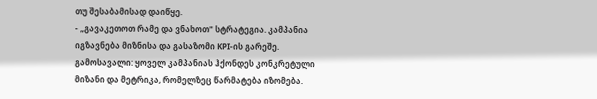თუ შესაბამისად დაიწყე.
- „გავაკეთოთ რამე და ვნახოთ" სტრატეგია. კამპანია იგზავნება მიზნისა და გასაზომი KPI-ის გარეშე. გამოსავალი: ყოველ კამპანიას ჰქონდეს კონკრეტული მიზანი და მეტრიკა, რომელზეც წარმატება იზომება.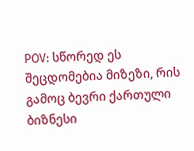POV: სწორედ ეს შეცდომებია მიზეზი, რის გამოც ბევრი ქართული ბიზნესი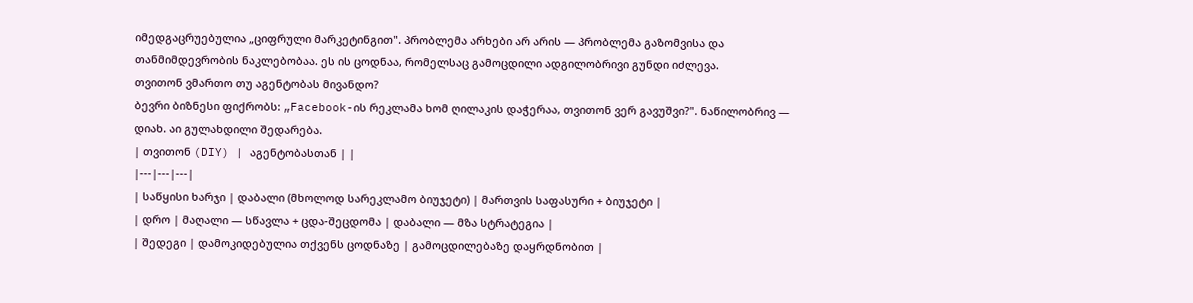იმედგაცრუებულია „ციფრული მარკეტინგით". პრობლემა არხები არ არის — პრობლემა გაზომვისა და თანმიმდევრობის ნაკლებობაა. ეს ის ცოდნაა, რომელსაც გამოცდილი ადგილობრივი გუნდი იძლევა.
თვითონ ვმართო თუ აგენტობას მივანდო?
ბევრი ბიზნესი ფიქრობს: „Facebook-ის რეკლამა ხომ ღილაკის დაჭერაა, თვითონ ვერ გავუშვი?". ნაწილობრივ — დიახ. აი გულახდილი შედარება.
| თვითონ (DIY) | აგენტობასთან | |
|---|---|---|
| საწყისი ხარჯი | დაბალი (მხოლოდ სარეკლამო ბიუჯეტი) | მართვის საფასური + ბიუჯეტი |
| დრო | მაღალი — სწავლა + ცდა-შეცდომა | დაბალი — მზა სტრატეგია |
| შედეგი | დამოკიდებულია თქვენს ცოდნაზე | გამოცდილებაზე დაყრდნობით |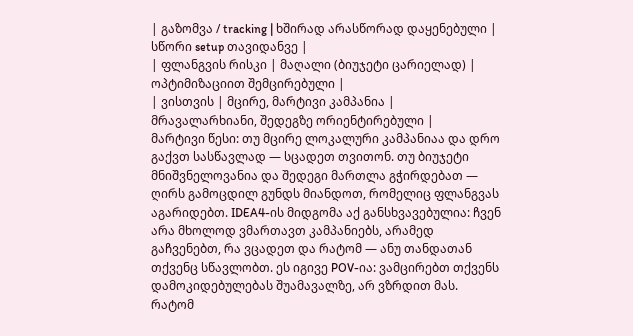| გაზომვა / tracking | ხშირად არასწორად დაყენებული | სწორი setup თავიდანვე |
| ფლანგვის რისკი | მაღალი (ბიუჯეტი ცარიელად) | ოპტიმიზაციით შემცირებული |
| ვისთვის | მცირე, მარტივი კამპანია | მრავალარხიანი, შედეგზე ორიენტირებული |
მარტივი წესი: თუ მცირე ლოკალური კამპანიაა და დრო გაქვთ სასწავლად — სცადეთ თვითონ. თუ ბიუჯეტი მნიშვნელოვანია და შედეგი მართლა გჭირდებათ — ღირს გამოცდილ გუნდს მიანდოთ, რომელიც ფლანგვას აგარიდებთ. IDEA4-ის მიდგომა აქ განსხვავებულია: ჩვენ არა მხოლოდ ვმართავთ კამპანიებს, არამედ გაჩვენებთ, რა ვცადეთ და რატომ — ანუ თანდათან თქვენც სწავლობთ. ეს იგივე POV-ია: ვამცირებთ თქვენს დამოკიდებულებას შუამავალზე, არ ვზრდით მას.
რატომ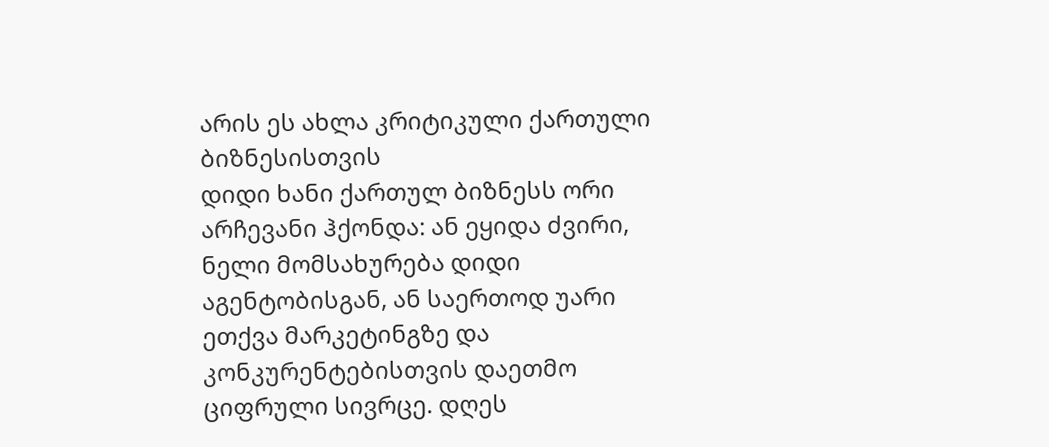არის ეს ახლა კრიტიკული ქართული ბიზნესისთვის
დიდი ხანი ქართულ ბიზნესს ორი არჩევანი ჰქონდა: ან ეყიდა ძვირი, ნელი მომსახურება დიდი აგენტობისგან, ან საერთოდ უარი ეთქვა მარკეტინგზე და კონკურენტებისთვის დაეთმო ციფრული სივრცე. დღეს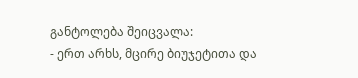განტოლება შეიცვალა:
- ერთ არხს, მცირე ბიუჯეტითა და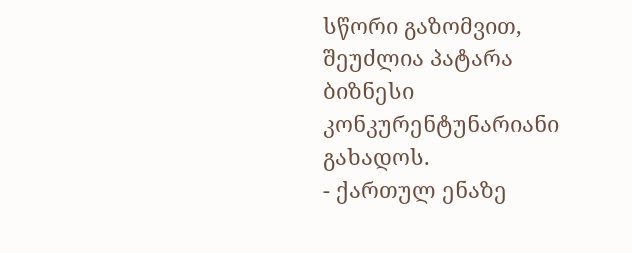სწორი გაზომვით, შეუძლია პატარა ბიზნესი კონკურენტუნარიანი გახადოს.
- ქართულ ენაზე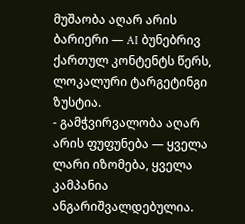მუშაობა აღარ არის ბარიერი — AI ბუნებრივ ქართულ კონტენტს წერს, ლოკალური ტარგეტინგი ზუსტია.
- გამჭვირვალობა აღარ არის ფუფუნება — ყველა ლარი იზომება, ყველა კამპანია ანგარიშვალდებულია.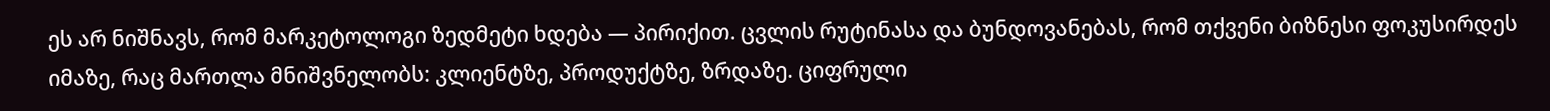ეს არ ნიშნავს, რომ მარკეტოლოგი ზედმეტი ხდება — პირიქით. ცვლის რუტინასა და ბუნდოვანებას, რომ თქვენი ბიზნესი ფოკუსირდეს იმაზე, რაც მართლა მნიშვნელობს: კლიენტზე, პროდუქტზე, ზრდაზე. ციფრული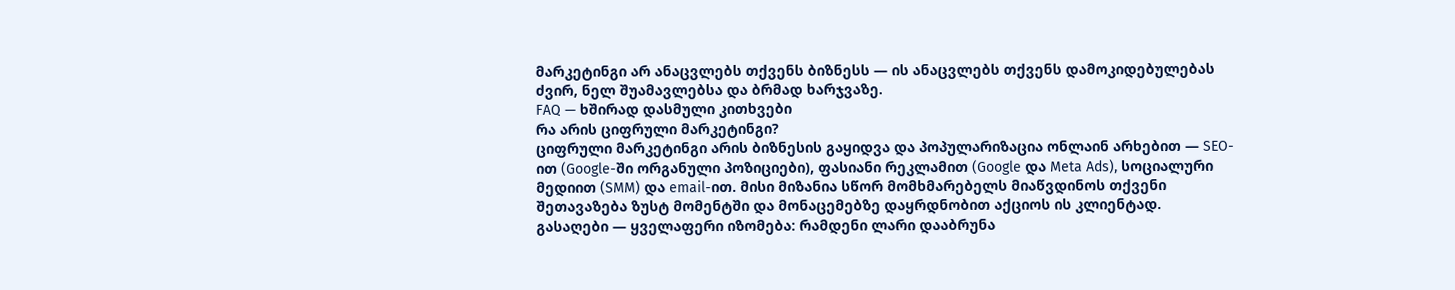მარკეტინგი არ ანაცვლებს თქვენს ბიზნესს — ის ანაცვლებს თქვენს დამოკიდებულებას ძვირ, ნელ შუამავლებსა და ბრმად ხარჯვაზე.
FAQ — ხშირად დასმული კითხვები
რა არის ციფრული მარკეტინგი?
ციფრული მარკეტინგი არის ბიზნესის გაყიდვა და პოპულარიზაცია ონლაინ არხებით — SEO-ით (Google-ში ორგანული პოზიციები), ფასიანი რეკლამით (Google და Meta Ads), სოციალური მედიით (SMM) და email-ით. მისი მიზანია სწორ მომხმარებელს მიაწვდინოს თქვენი შეთავაზება ზუსტ მომენტში და მონაცემებზე დაყრდნობით აქციოს ის კლიენტად. გასაღები — ყველაფერი იზომება: რამდენი ლარი დააბრუნა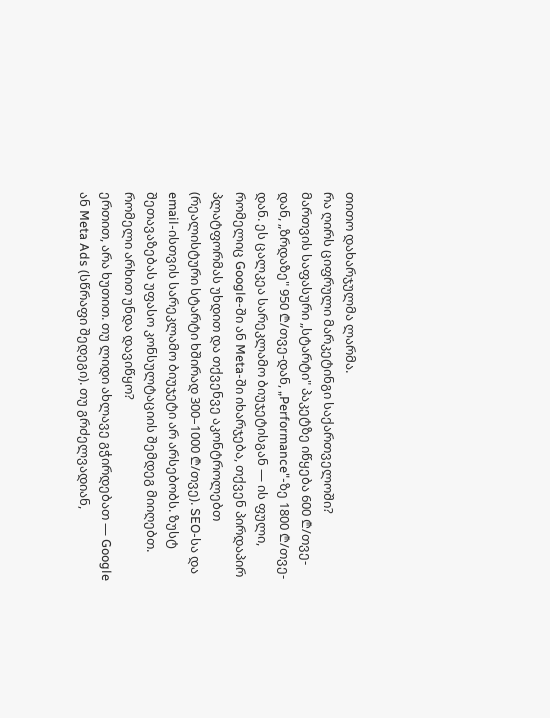თითო დახარჯულმა ლარმა.
რა ღირს ციფრული მარკეტინგი საქართველოში?
მართვის საფასური „სტარტი" პაკეტზე იწყება 600 ₾/თვე-დან, „ზრდაზე" 950 ₾/თვე-დან, „Performance"-ზე 1800 ₾/თვე-დან. ეს ცალკეა სარეკლამო ბიუჯეტისგან — ის ფული, რომელიც Google-ში ან Meta-ში იხარჯება, თქვენ პირდაპირ პლატფორმას უხდით და თქვენვე აკონტროლებთ (რეალისტური სტარტი ხშირად 300–1000 ₾/თვე). SEO-სა და email-ისთვის სარეკლამო ბიუჯეტი არ არსებობს. ზუსტ შეთავაზებას უფასო კონსულტაციის შემდეგ მიიღებთ.
რომელი არხით უნდა დავიწყო?
ერთით, არა ხუთით. თუ ლიდი ახლავე გჭირდებათ — Google ან Meta Ads (სწრაფი შედეგი). თუ გრძელვადიან,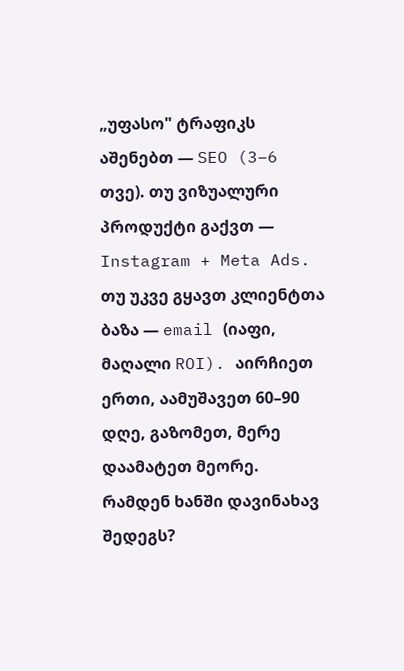„უფასო" ტრაფიკს აშენებთ — SEO (3–6 თვე). თუ ვიზუალური პროდუქტი გაქვთ — Instagram + Meta Ads. თუ უკვე გყავთ კლიენტთა ბაზა — email (იაფი, მაღალი ROI). აირჩიეთ ერთი, აამუშავეთ 60–90 დღე, გაზომეთ, მერე დაამატეთ მეორე.
რამდენ ხანში დავინახავ შედეგს?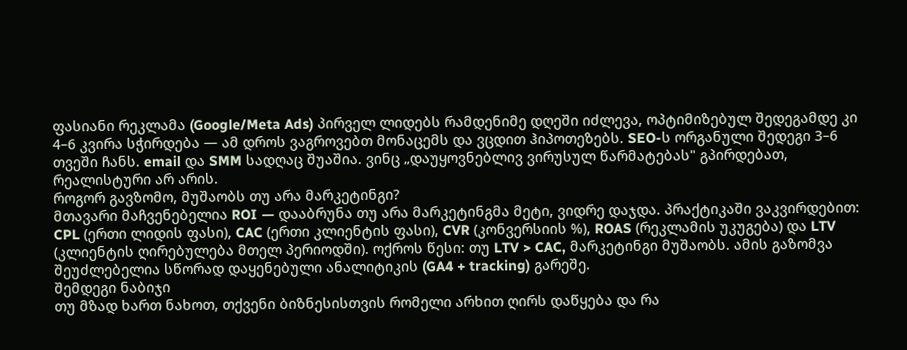ფასიანი რეკლამა (Google/Meta Ads) პირველ ლიდებს რამდენიმე დღეში იძლევა, ოპტიმიზებულ შედეგამდე კი 4–6 კვირა სჭირდება — ამ დროს ვაგროვებთ მონაცემს და ვცდით ჰიპოთეზებს. SEO-ს ორგანული შედეგი 3–6 თვეში ჩანს. email და SMM სადღაც შუაშია. ვინც „დაუყოვნებლივ ვირუსულ წარმატებას" გპირდებათ, რეალისტური არ არის.
როგორ გავზომო, მუშაობს თუ არა მარკეტინგი?
მთავარი მაჩვენებელია ROI — დააბრუნა თუ არა მარკეტინგმა მეტი, ვიდრე დაჯდა. პრაქტიკაში ვაკვირდებით: CPL (ერთი ლიდის ფასი), CAC (ერთი კლიენტის ფასი), CVR (კონვერსიის %), ROAS (რეკლამის უკუგება) და LTV (კლიენტის ღირებულება მთელ პერიოდში). ოქროს წესი: თუ LTV > CAC, მარკეტინგი მუშაობს. ამის გაზომვა შეუძლებელია სწორად დაყენებული ანალიტიკის (GA4 + tracking) გარეშე.
შემდეგი ნაბიჯი
თუ მზად ხართ ნახოთ, თქვენი ბიზნესისთვის რომელი არხით ღირს დაწყება და რა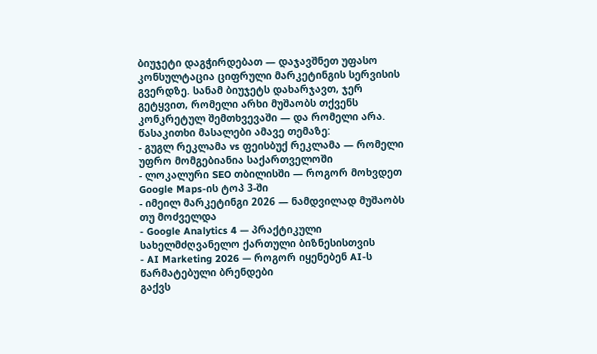ბიუჯეტი დაგჭირდებათ — დაჯავშნეთ უფასო კონსულტაცია ციფრული მარკეტინგის სერვისის გვერდზე. სანამ ბიუჯეტს დახარჯავთ, ჯერ გეტყვით, რომელი არხი მუშაობს თქვენს კონკრეტულ შემთხვევაში — და რომელი არა.
წასაკითხი მასალები ამავე თემაზე:
- გუგლ რეკლამა vs ფეისბუქ რეკლამა — რომელი უფრო მომგებიანია საქართველოში
- ლოკალური SEO თბილისში — როგორ მოხვდეთ Google Maps-ის ტოპ 3-ში
- იმეილ მარკეტინგი 2026 — ნამდვილად მუშაობს თუ მოძველდა
- Google Analytics 4 — პრაქტიკული სახელმძღვანელო ქართული ბიზნესისთვის
- AI Marketing 2026 — როგორ იყენებენ AI-ს წარმატებული ბრენდები
გაქვს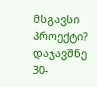მსგავსი პროექტი?
დაჯავშნე 30-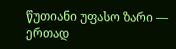წუთიანი უფასო ზარი — ერთად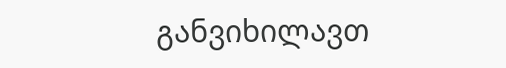განვიხილავთ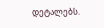დეტალებს.